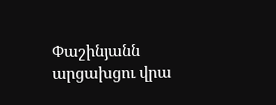Փաշինյանն արցախցու վրա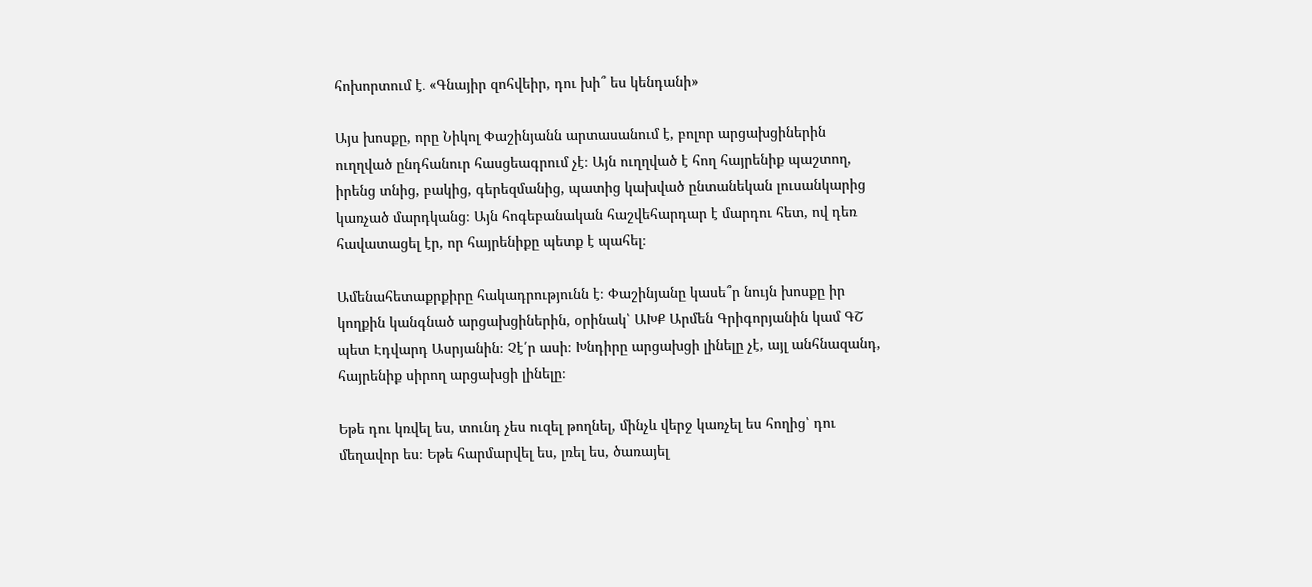հոխորտում է․ «Գնայիր զոհվեիր, դու խի՞ ես կենդանի»

Այս խոսքը, որը Նիկոլ Փաշինյանն արտասանում է, բոլոր արցախցիներին ուղղված ընդհանուր հասցեագրում չէ։ Այն ուղղված է հող հայրենիք պաշտող, իրենց տնից, բակից, գերեզմանից, պատից կախված ընտանեկան լուսանկարից կառչած մարդկանց։ Այն հոգեբանական հաշվեհարդար է մարդու հետ, ով դեռ հավատացել էր, որ հայրենիքը պետք է պահել։

Ամենահետաքրքիրը հակադրությունն է։ Փաշինյանը կասե՞ր նույն խոսքը իր կողքին կանգնած արցախցիներին, օրինակ՝ ԱԽՔ Արմեն Գրիգորյանին կամ ԳՇ պետ Էդվարդ Ասրյանին։ Չէ՛ր ասի։ Խնդիրը արցախցի լինելը չէ, այլ անհնազանդ, հայրենիք սիրող արցախցի լինելը։

Եթե դու կռվել ես, տունդ չես ուզել թողնել, մինչև վերջ կառչել ես հողից՝ դու մեղավոր ես։ Եթե հարմարվել ես, լռել ես, ծառայել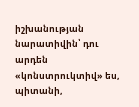իշխանության նարատիվին՝ դու արդեն «կոնստրուկտիվ» ես, պիտանի,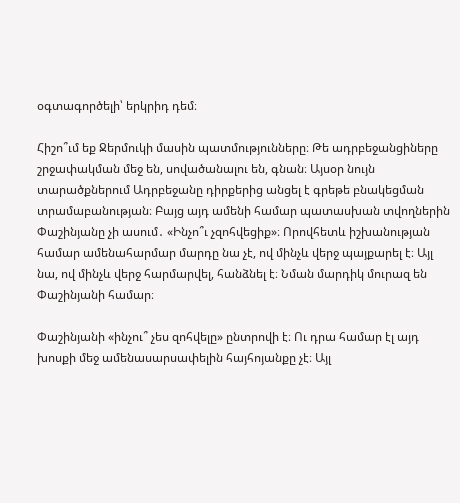օգտագործելի՝ երկրիդ դեմ։

Հիշո՞ւմ եք Ջերմուկի մասին պատմությունները։ Թե ադրբեջանցիները շրջափակման մեջ են, սովածանալու են, գնան։ Այսօր նույն տարածքներում Ադրբեջանը դիրքերից անցել է գրեթե բնակեցման տրամաբանության։ Բայց այդ ամենի համար պատասխան տվողներին Փաշինյանը չի ասում․ «Ինչո՞ւ չզոհվեցիք»։ Որովհետև իշխանության համար ամենահարմար մարդը նա չէ, ով մինչև վերջ պայքարել է։ Այլ նա, ով մինչև վերջ հարմարվել, հանձնել է։ Նման մարդիկ մուրազ են Փաշինյանի համար։

Փաշինյանի «ինչու՞ չես զոհվելը» ընտրովի է։ Ու դրա համար էլ այդ խոսքի մեջ ամենասարսափելին հայհոյանքը չէ։ Այլ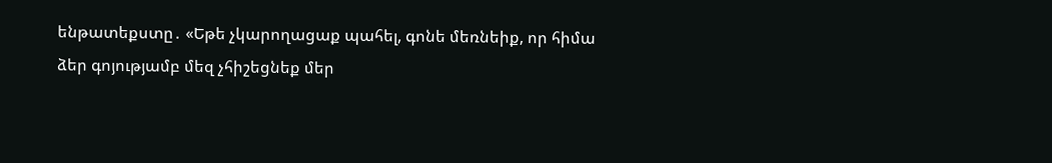ենթատեքստը․ «Եթե չկարողացաք պահել, գոնե մեռնեիք, որ հիմա ձեր գոյությամբ մեզ չհիշեցնեք մեր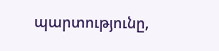պարտությունը,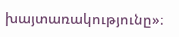խայտառակությունը»։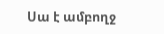Սա է ամբողջ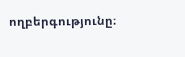ողբերգությունը։